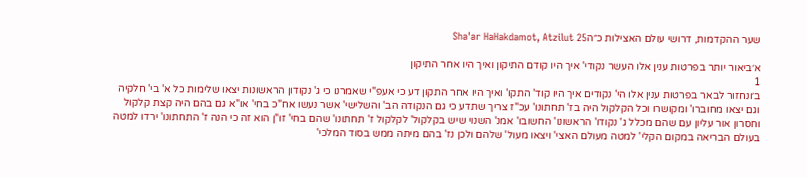שער ההקדמות, דרושי עולם האצילות כ״הSha'ar HaHakdamot, Atzilut 25

א׳ביאור יותר בפרטות ענין אלו העשר נקודי' איך היו קודם התיקון ואיך היו אחר התיקון
1
ב׳ונחזור לבאר בפרטות ענין אלו הי' נקודים איך היו קוד' התקו' ואיך היו אחר התקון דע כי אעפ"י שאמרנו כי ג' נקודון הראשונות יצאו שלימות כל א' בי' חלקיה וגם יצאו מחוברו' ומקושרו וכל הקלקול היה בז' תחתונו' עכ"ז צריך שתדע כי גם הנקודה הב' והשלישי' אשר נעשו אח"כ בחי' או"א גם בהם היה קצת קלקול וחסרון אור עליון עם שהם מכלל ג' נקודו' הראשונו' החשובו' אמנ' השנוי שיש בקלקול' לקלקול ז' תחתונו' שהם בחי' זו"ן הוא זה כי הנה ז' התחתונו' ירדו למטה בעולם הבריאה במקום הקלי' למטה מעולם האצי' ויצאו מעול' שלהם ולכן נז' בהם מיתה ממש בסוד המלכי'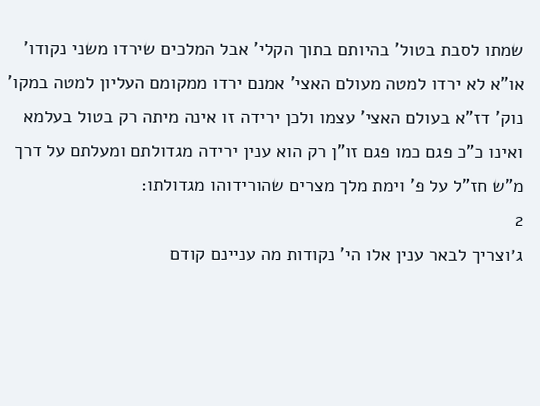שמתו לסבת בטול' בהיותם בתוך הקלי' אבל המלכים שירדו משני נקודו' או"א לא ירדו למטה מעולם האצי' אמנם ירדו ממקומם העליון למטה במקו' נוק' דז"א בעולם האצי' עצמו ולכן ירידה זו אינה מיתה רק בטול בעלמא ואינו כ"כ פגם כמו פגם זו"ן רק הוא ענין ירידה מגדולתם ומעלתם על דרך מ"ש חז"ל על פ' וימת מלך מצרים שהורידוהו מגדולתו:
2
ג׳וצריך לבאר ענין אלו הי' נקודות מה עניינם קודם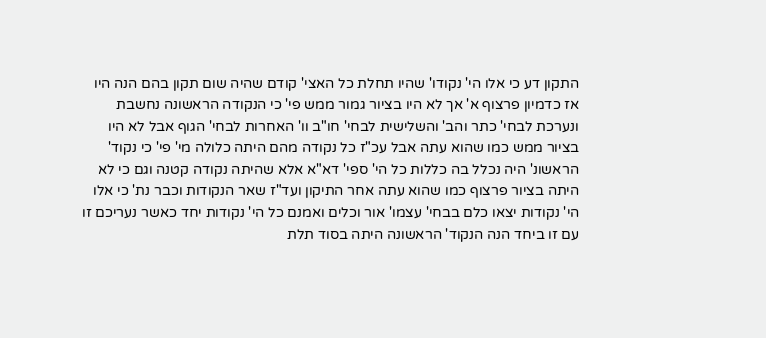התקון דע כי אלו הי' נקודו' שהיו תחלת כל האצי' קודם שהיה שום תקון בהם הנה היו אז כדמיון פרצוף א' אך לא היו בציור גמור ממש פי' כי הנקודה הראשונה נחשבת ונערכת לבחי' כתר והב' והשלישית לבחי' חו"ב וו' האחרות לבחי' הגוף אבל לא היו בציור ממש כמו שהוא עתה אבל עכ"ז כל נקודה מהם היתה כלולה מי' פי' כי נקוד' הראשונ' היה נכלל בה כללות כל הי' ספי' דא"א אלא שהיתה נקודה קטנה וגם כי לא היתה בציור פרצוף כמו שהוא עתה אחר התיקון ועד"ז שאר הנקודות וכבר נת' כי אלו הי' נקודות יצאו כלם בבחי' עצמו' אור וכלים ואמנם כל הי' נקודות יחד כאשר נעריכם זו עם זו ביחד הנה הנקוד' הראשונה היתה בסוד תלת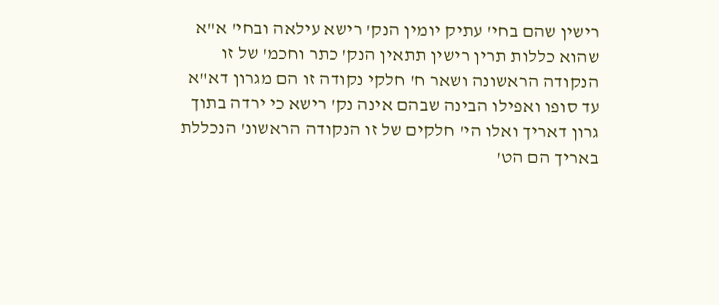רישין שהם בחי' עתיק יומין הנק' רישא עילאה ובחי' א"א שהוא כללות תרין רישין תתאין הנק' כתר וחכמ' של זו הנקודה הראשונה ושאר ח' חלקי נקודה זו הם מגרון דא"א עד סופו ואפילו הבינה שבהם אינה נק' רישא כי ירדה בתוך גרון דאריך ואלו הי' חלקים של זו הנקודה הראשונ' הנכללת באריך הם הט'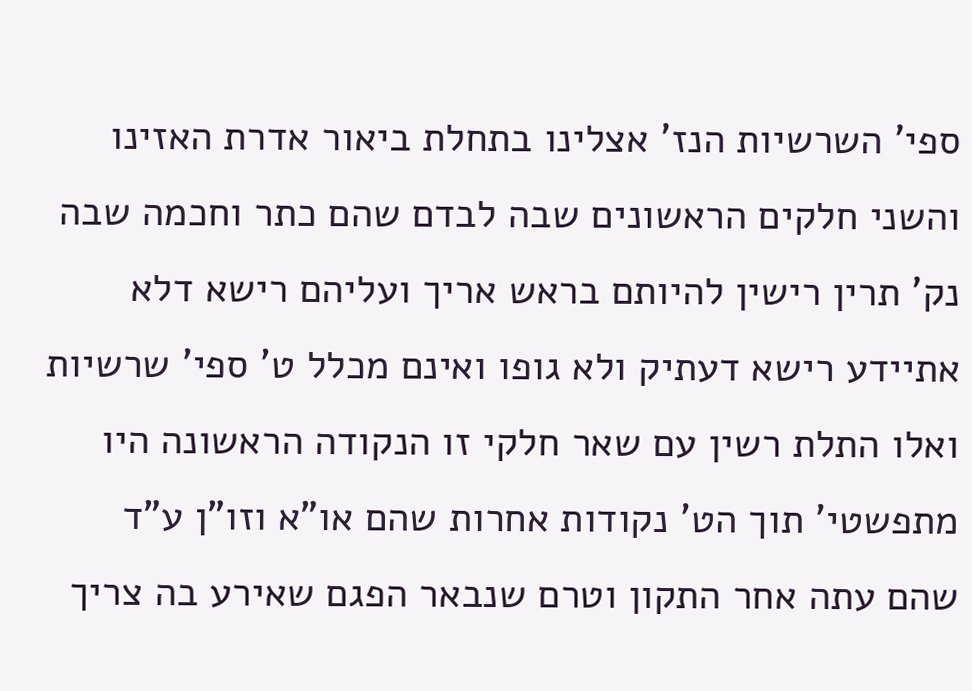ספי' השרשיות הנז' אצלינו בתחלת ביאור אדרת האזינו והשני חלקים הראשונים שבה לבדם שהם כתר וחכמה שבה נק' תרין רישין להיותם בראש אריך ועליהם רישא דלא אתיידע רישא דעתיק ולא גופו ואינם מכלל ט' ספי' שרשיות ואלו התלת רשין עם שאר חלקי זו הנקודה הראשונה היו מתפשטי' תוך הט' נקודות אחרות שהם או"א וזו"ן ע"ד שהם עתה אחר התקון וטרם שנבאר הפגם שאירע בה צריך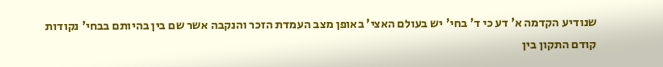שנודיע הקדמה א' דע כי ד' בחי' יש בעולם האצי' באופן מצב העמדת הזכר והנקבה אשר שם בין בהיותם בבחי' נקודות קודם התקון בין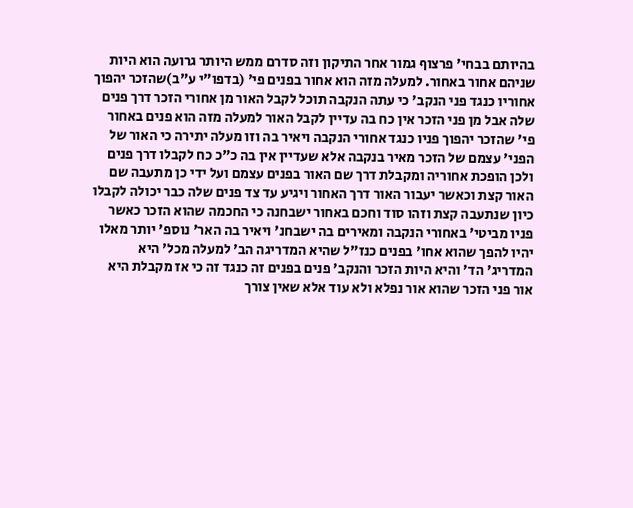בהיותם בבחי' פרצוף גמור אחר התיקון וזה סדרם ממש היותר גרועה הוא היות שניהם אחור באחור. למעלה מזה הוא אחור בפנים פי' (בדפו"י ע"ב)שהזכר יהפוך אחוריו כנגד פני הנקב' כי עתה הנקבה תוכל לקבל האור מן אחורי הזכר דרך פנים שלה אבל מן פני הזכר אין כח בה עדיין לקבל האור למעלה מזה הוא פנים באחור פי' שהזכר יהפוך פניו כנגד אחורי הנקבה ויאיר בה וזו מעלה יתירה כי האור של הפני' עצמם של הזכר מאיר בנקבה אלא שעדיין אין בה כ"כ כח לקבלו דרך פנים ולכן הופכת אחוריה ומקבלת דרך שם האור בפנים עצמם ועל ידי כן מתעבה שם האור קצת וכאשר יעבור האור דרך האחור ויגיע עד צד פנים שלה כבר יכולה לקבלו כיון שנתעבה קצת וזהו סוד וחכם באחור ישבחנה כי החכמה שהוא הזכר כאשר פניו מביטי' באחורי הנקבה ומאירים בה ישבחנ' ויאיר בה האר' נוספ' יותר מאלו יהיו להפך שהוא אחו' בפנים כנז"ל שהיא המדריגה הב' למעלה מכל' היא המדריג' הד' והיא היות הזכר והנקב' פנים בפנים זה כנגד זה כי אז מקבלת היא אור פני הזכר שהוא אור נפלא ולא עוד אלא שאין צורך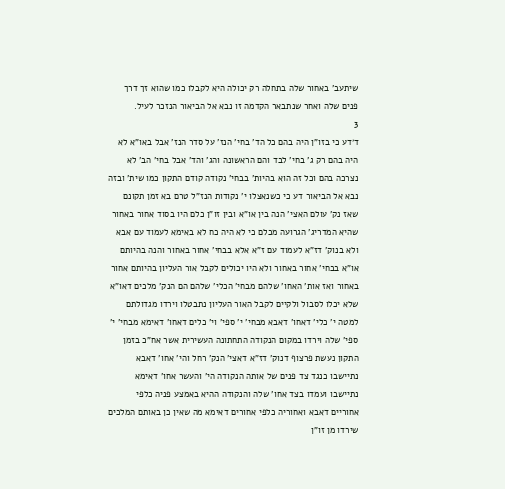שיתעב' באחור שלה בתחלה רק יכולה היא לקבלו כמו שהוא זך דרך פנים שלה ואחר שנתבאר הקדמה זו נבא אל הביאור הנזכר לעיל.
3
ד׳דע כי בזו"ן היה בהם כל הד' בחי' הנז' על סדר הנז' אבל באו"א לא היה בהם רק ג' בחי' לבד והם הראשונה והג' והד' אבל בחי' הב' לא נצרכה בהם וכל זה הוא בהיות' בבחי' נקודה קודם התקון כמו שית' ובזה נבא אל הביאור דע כי כשנאצלו י' נקודות הנז"ל טרם בא זמן תקונם שאז נק' עולם האצי' הנה בין או"א ובין זו"ן כלם היו בסוד אחור באחור שהיא המדריג' הגרועה מכלם כי לא היה כח לא באימא לעמוד עם אבא ולא בנוק' דז"א לעמוד עם ז"א אלא בבחי' אחור באחור והנה בהיותם או"א בבחי' אחור באחור ולא היו יכולים לקבל אור העליון בהיותם אחור באחור ואז אות' האחו' שלהם מבחי' הכלי' שלהם הם הנק' מלכים דאו"א שלא יכלו לסבול ולקיים לקבל האור העליון נתבטלו וירדו מגדולתם למטה י' כלי' דאחו' דאבא מבחי' י' ספי' וי' כלים דאחו' דאימא מבחי' י' ספי' שלה וירדו במקום הנקודה התחתונה העשירית אשר אח"כ בזמן התקון נעשת פרצוף דנוק' דז"א דאצי' הנק' רחל והי' אחו' דאבא נתיישבו כנגד צד פנים של אותה הנקודה הי' והעשר אחו' דאימא נתיישבו ועמדו בצד אחו' שלה והנקודה ההיא באמצע פניה כלפי אחוריים דאבא ואחוריה כלפי אחורים דאימא מה שאין כן באותם המלכים שירדו מן זו"ן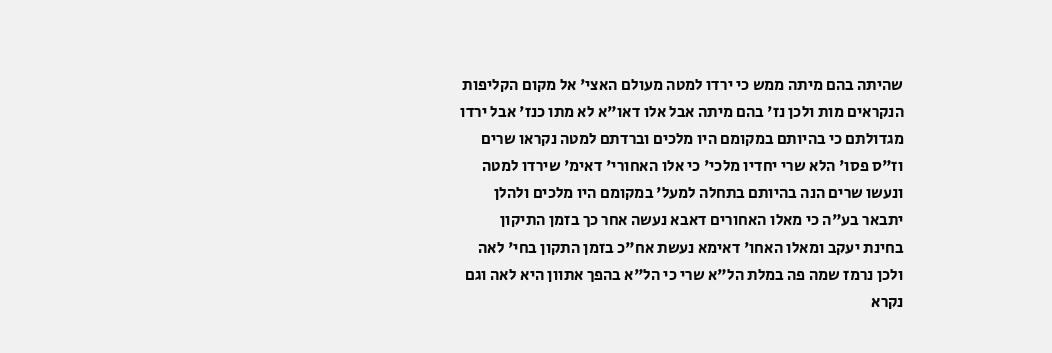שהיתה בהם מיתה ממש כי ירדו למטה מעולם האצי' אל מקום הקליפות הנקראים מות ולכן נז' בהם מיתה אבל אלו דאו"א לא מתו כנז' אבל ירדו מגדולתם כי בהיותם במקומם היו מלכים וברדתם למטה נקראו שרים וז"ס פסו' הלא שרי יחדיו מלכי' כי אלו האחורי' דאימ' שירדו למטה ונעשו שרים הנה בהיותם בתחלה למעל' במקומם היו מלכים ולהלן יתבאר בע"ה כי מאלו האחורים דאבא נעשה אחר כך בזמן התיקון בחינת יעקב ומאלו האחו' דאימא נעשת אח"כ בזמן התקון בחי' לאה ולכן נרמז שמה פה במלת הל"א שרי כי הל"א בהפך אתוון היא לאה וגם נקרא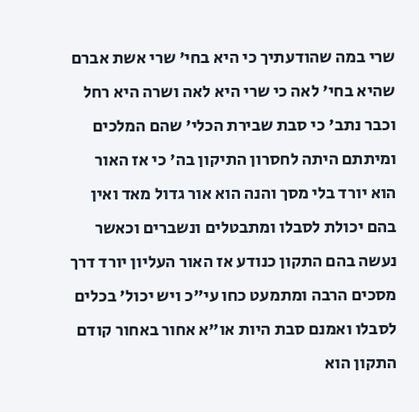שרי במה שהודעתיך כי היא בחי' שרי אשת אברם שהיא בחי' לאה כי שרי היא לאה ושרה היא רחל וכבר נתב' כי סבת שבירת הכלי' שהם המלכים ומיתתם היתה לחסרון התיקון בה' כי אז האור הוא יורד בלי מסך והנה הוא אור גדול מאד ואין בהם יכולת לסבלו ומתבטלים ונשברים וכאשר נעשה בהם התקון כנודע אז האור העליון יורד דרך מסכים הרבה ומתמעט כחו עי"כ ויש יכול' בכלים לסבלו ואמנם סבת היות או"א אחור באחור קודם התקון הוא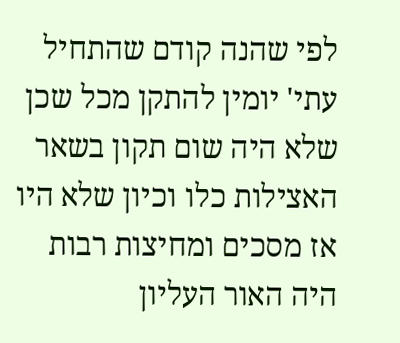לפי שהנה קודם שהתחיל עתי' יומין להתקן מכל שכן שלא היה שום תקון בשאר האצילות כלו וכיון שלא היו אז מסכים ומחיצות רבות היה האור העליון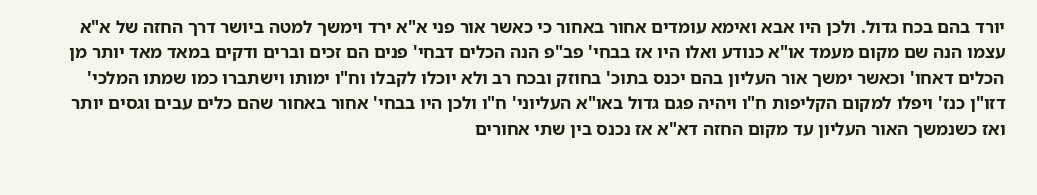יורד בהם בכח גדול. ולכן היו אבא ואימא עומדים אחור באחור כי כאשר אור פני א"א ירד וימשך למטה ביושר דרך החזה של א"א עצמו הנה שם מקום מעמד או"א כנודע ואלו היו אז בבחי' פב"פ הנה הכלים דבחי' פנים הם זכים וברים ודקים במאד מאד יותר מן הכלים דאחו' וכאשר ימשך אור העליון בהם יכנס בתוכ' בחוזק ובכח רב ולא יוכלו לקבלו וח"ו ימותו וישתברו כמו שמתו המלכי' דזו"ן כנז' ויפלו למקום הקליפות ח"ו ויהיה פגם גדול באו"א העליוני' ח"ו ולכן היו בבחי' אחור באחור שהם כלים עבים וגסים יותר ואז כשנמשך האור העליון עד מקום החזה דא"א אז נכנס בין שתי אחורים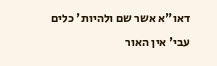דאו"א אשר שם ולהיות' כלים עבי' אין האור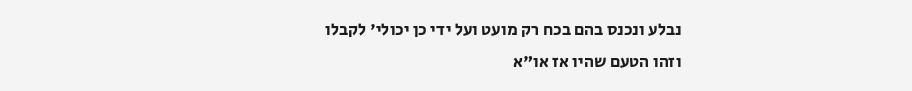נבלע ונכנס בהם בכח רק מועט ועל ידי כן יכולי' לקבלו וזהו הטעם שהיו אז או"א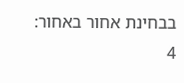בבחינת אחור באחור:
4